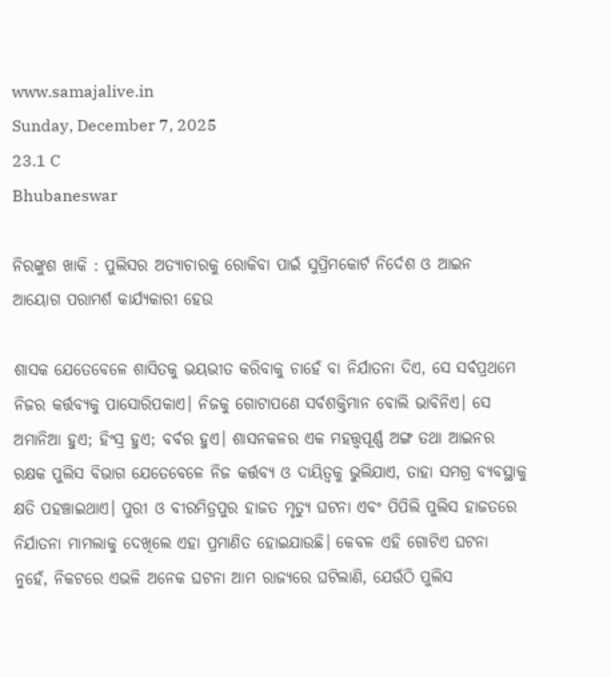www.samajalive.in
Sunday, December 7, 2025
23.1 C
Bhubaneswar

ନିରଙ୍କୁଶ ଖାକି : ପୁଲିସର ଅତ୍ୟାଚାରକୁ ରୋକିବା ପାଇଁ ସୁପ୍ରିମକୋର୍ଟ ନିର୍ଦେଶ ଓ ଆଇନ ଆୟୋଗ ପରାମର୍ଶ କାର୍ଯ୍ୟକାରୀ ହେଉ

ଶାସକ ଯେତେବେଳେ ଶାସିତକୁ ଭୟଭୀତ କରିବାକୁ ଚାହେଁ ବା ନିର୍ଯାତନା ଦିଏ, ସେ ସର୍ବପ୍ରଥମେ ନିଜର କର୍ତ୍ତବ୍ୟକୁ ପାସୋରିପକାଏ। ନିଜକୁ ଗୋଟାପଣେ ସର୍ବଶକ୍ତିମାନ ବୋଲି ଭାବିନିଏ। ସେ ଅମାନିଆ ହୁଏ; ହିଂସ୍ର ହୁଏ; ବର୍ବର ହୁଏ। ଶାସନକଳର ଏକ ମହତ୍ତ୍ବପୂର୍ଣ୍ଣ ଅଙ୍ଗ ତଥା ଆଇନର ରକ୍ଷକ ପୁଲିସ ବିଭାଗ ଯେତେବେଳେ ନିଜ କର୍ତ୍ତବ୍ୟ ଓ ଦାୟିତ୍ବକୁ ଭୁଲିଯାଏ, ତାହା ସମଗ୍ର ବ୍ୟବସ୍ଥାକୁ କ୍ଷତି ପହଞ୍ଚାଇଥାଏ। ପୁରୀ ଓ ବୀରମିତ୍ରପୁର ହାଜତ ମୃତ୍ୟୁ ଘଟନା ଏବଂ ପିପିଲି ପୁଲିସ ହାଜତରେ ନିର୍ଯାତନା ମାମଲାକୁ ଦେଖିଲେ ଏହା ପ୍ରମାଣିତ ହୋଇଯାଉଛି। କେବଳ ଏହି ଗୋଟିଏ ଘଟନା ନୁହେଁ, ନିକଟରେ ଏଭଳି ଅନେକ ଘଟନା ଆମ ରାଜ୍ୟରେ ଘଟିଲାଣି, ଯେଉଁଠି ପୁଲିସ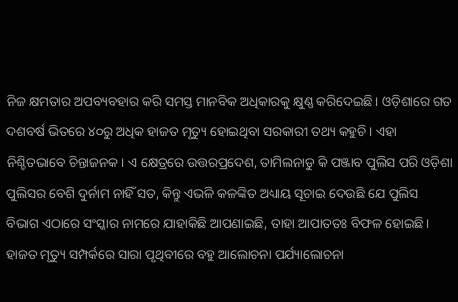ନିଜ କ୍ଷମତାର ଅପବ୍ୟବହାର କରି ସମସ୍ତ ମାନବିକ ଅଧିକାରକୁ କ୍ଷୁଣ୍ଣ କରିଦେଇଛି। ଓଡ଼ିଶାରେ ଗତ ଦଶବର୍ଷ ଭିତରେ ୪୦ରୁ ଅଧିକ ହାଜତ ମୃତ୍ୟୁ ହୋଇଥିବା ସରକାରୀ ତଥ୍ୟ କହୁଚି। ଏହା ନିଶ୍ଚିତଭାବେ ଚିନ୍ତାଜନକ। ଏ କ୍ଷେତ୍ରରେ ଉତ୍ତରପ୍ରଦେଶ, ତାମିଲନାଡୁ କି ପଞ୍ଜାବ ପୁଲିସ ପରି ଓଡ଼ିଶା ପୁଲିସର ବେଶି ଦୁର୍ନାମ ନାହିଁ ସତ, କିନ୍ତୁ ଏଭଳି କଳଙ୍କିତ ଅଧ୍ୟାୟ ସୂଚାଇ ଦେଉଛି ଯେ ପୁଲିସ ବିଭାଗ ଏଠାରେ ସଂସ୍କାର ନାମରେ ଯାହାକିଛି ଆପଣାଇଛି, ତାହା ଆପାତତଃ ବିଫଳ ହୋଇଛି।
ହାଜତ ମୃତ୍ୟୁ ସମ୍ପର୍କରେ ସାରା ପୃଥିବୀରେ ବହୁ ଆଲୋଚନା ପର୍ଯ୍ୟାଲୋଚନା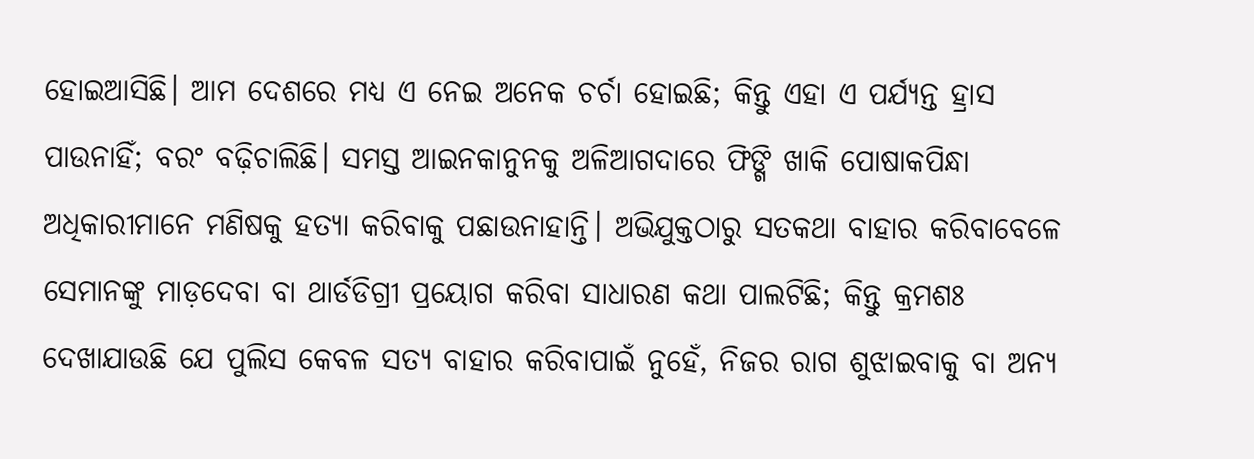ହୋଇଆସିଛି। ଆମ ଦେଶରେ ମଧ୍ୟ ଏ ନେଇ ଅନେକ ଚର୍ଚା ହୋଇଛି; କିନ୍ତୁ ଏହା ଏ ପର୍ଯ୍ୟନ୍ତ ହ୍ରାସ ପାଉନାହିଁ; ବରଂ ବଢ଼ିଚାଲିଛି। ସମସ୍ତ ଆଇନକାନୁନକୁ ଅଳିଆଗଦାରେ ଫିଙ୍ଗି ଖାକି ପୋଷାକପିନ୍ଧା ଅଧିକାରୀମାନେ ମଣିଷକୁ ହତ୍ୟା କରିବାକୁ ପଛାଉନାହାନ୍ତି। ଅଭିଯୁକ୍ତଠାରୁ ସତକଥା ବାହାର କରିବାବେଳେ ସେମାନଙ୍କୁ ମାଡ଼ଦେବା ବା ଥାର୍ଡଡିଗ୍ରୀ ପ୍ରୟୋଗ କରିବା ସାଧାରଣ କଥା ପାଲଟିଛି; କିନ୍ତୁ କ୍ରମଶଃ ଦେଖାଯାଉଛି ଯେ ପୁଲିସ କେବଳ ସତ୍ୟ ବାହାର କରିବାପାଇଁ ନୁହେଁ, ନିଜର ରାଗ ଶୁଝାଇବାକୁ ବା ଅନ୍ୟ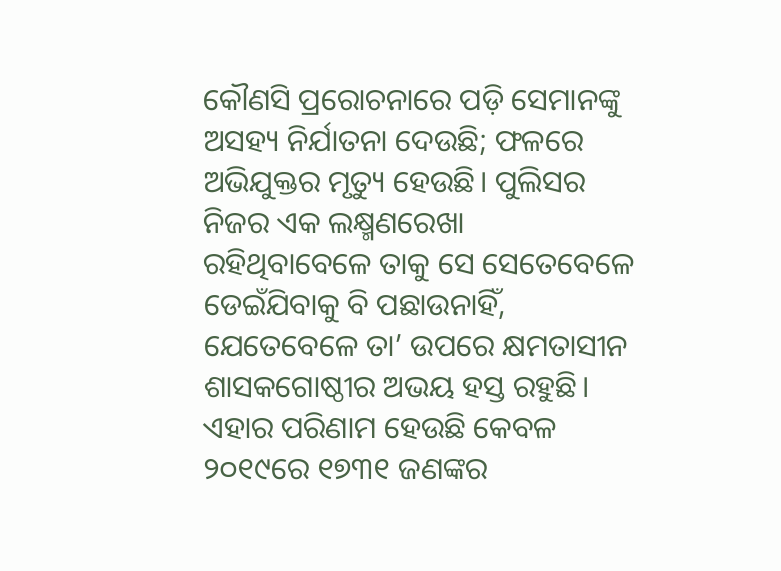କୌଣସି ପ୍ରରୋଚନାରେ ପଡ଼ି ସେମାନଙ୍କୁ ଅସହ୍ୟ ନିର୍ଯାତନା ଦେଉଛି; ଫଳରେ ଅଭିଯୁକ୍ତର ମୃତ୍ୟୁ ହେଉଛି। ପୁଲିସର ନିଜର ଏକ ଲକ୍ଷ୍ମଣରେଖା ରହିଥିବାବେଳେ ତାକୁ ସେ ସେତେବେଳେ ଡେଇଁଯିବାକୁ ବି ପଛାଉନାହିଁ, ଯେତେବେଳେ ତା’ ଉପରେ କ୍ଷମତାସୀନ ଶାସକଗୋଷ୍ଠୀର ଅଭୟ ହସ୍ତ ରହୁଛି। ଏହାର ପରିଣାମ ହେଉଛି କେବଳ ୨୦୧୯ରେ ୧୭୩୧ ଜଣଙ୍କର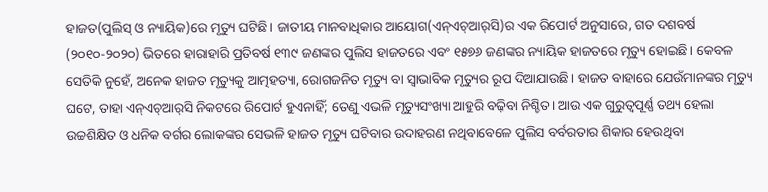ହାଜତ(ପୁଲିସ୍‌ ଓ ନ୍ୟାୟିକ)ରେ ମୃତ୍ୟୁ ଘଟିଛି। ଜାତୀୟ ମାନବାଧିକାର ଆୟୋଗ(ଏନ୍‌ଏଚ୍‌ଆର୍‌ସି)ର ଏକ ରିପୋର୍ଟ ଅନୁସାରେ, ଗତ ଦଶବର୍ଷ (୨୦୧୦-୨୦୨୦) ଭିତରେ ହାରାହାରି ପ୍ରତିବର୍ଷ ୧୩୯ ଜଣଙ୍କର ପୁଲିସ ହାଜତରେ ଏବଂ ୧୫୭୬ ଜଣଙ୍କର ନ୍ୟାୟିକ ହାଜତରେ ମୃତ୍ୟୁ ହୋଇଛି। କେବଳ ସେତିକି ନୁହେଁ, ଅନେକ ହାଜତ ମୃତ୍ୟୁକୁ ଆତ୍ମହତ୍ୟା, ରୋଗଜନିତ ମୃତ୍ୟୁ ବା ସ୍ବାଭାବିକ ମୃତ୍ୟୁର ରୂପ ଦିଆଯାଉଛି। ହାଜତ ବାହାରେ ଯେଉଁମାନଙ୍କର ମୃତ୍ୟୁ ଘଟେ, ତାହା ଏନ୍‌ଏଚ୍‌ଆର୍‌ସି ନିକଟରେ ରିପୋର୍ଟ ହୁଏନାହିଁ; ତେଣୁ ଏଭଳି ମୃତ୍ୟୁସଂଖ୍ୟା ଆହୁରି ବଢ଼ିବା ନିଶ୍ଚିତ। ଆଉ ଏକ ଗୁରୁତ୍ବପୂର୍ଣ୍ଣ ତଥ୍ୟ ହେଲା ଉଚ୍ଚଶିକ୍ଷିତ ଓ ଧନିକ ବର୍ଗର ଲୋକଙ୍କର ସେଭଳି ହାଜତ ମୃତ୍ୟୁ ଘଟିବାର ଉଦାହରଣ ନଥିବାବେଳେ ପୁଲିସ ବର୍ବରତାର ଶିକାର ହେଉଥିବା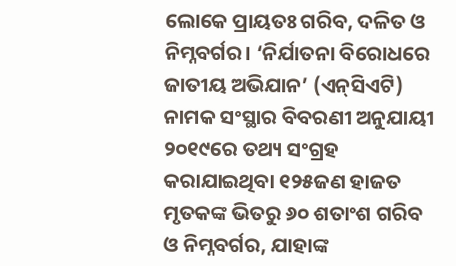ଲୋକେ ପ୍ରାୟତଃ ଗରିବ, ଦଳିତ ଓ ନିମ୍ନବର୍ଗର। ‘ନିର୍ଯାତନା ବିରୋଧରେ ଜାତୀୟ ଅଭିଯାନ’ (ଏନ୍‌ସିଏଟି) ନାମକ ସଂସ୍ଥାର ବିବରଣୀ ଅନୁଯାୟୀ ୨୦୧୯ରେ ତଥ୍ୟ ସଂଗ୍ରହ କରାଯାଇଥିବା ୧୨୫ଜଣ ହାଜତ ମୃତକଙ୍କ ଭିତରୁ ୬୦ ଶତାଂଶ ଗରିବ ଓ ନିମ୍ନବର୍ଗର, ଯାହାଙ୍କ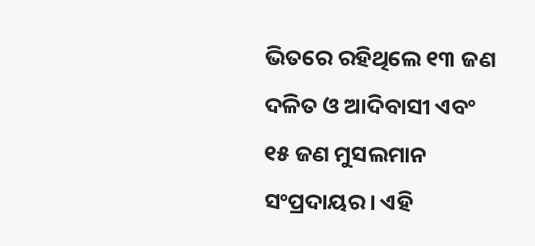ଭିତରେ ରହିଥିଲେ ୧୩ ଜଣ ଦଳିତ ଓ ଆଦିବାସୀ ଏବଂ ୧୫ ଜଣ ମୁସଲମାନ ସଂପ୍ରଦାୟର। ଏହି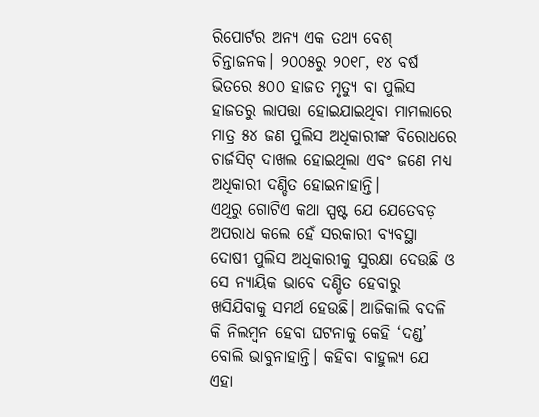ରିପୋର୍ଟର ଅନ୍ୟ ଏକ ତଥ୍ୟ ବେଶ୍ ଚିନ୍ତାଜନକ। ୨୦୦୫ରୁ ୨୦୧୮, ୧୪ ବର୍ଷ ଭିତରେ ୫୦୦ ହାଜତ ମୃତ୍ୟୁ ବା ପୁଲିସ ହାଜତରୁ ଲାପତ୍ତା ହୋଇଯାଇଥିବା ମାମଲାରେ ମାତ୍ର ୫୪ ଜଣ ପୁଲିସ ଅଧିକାରୀଙ୍କ ବିରୋଧରେ ଚାର୍ଜସିଟ୍‌ ଦାଖଲ ହୋଇଥିଲା ଏବଂ ଜଣେ ମଧ୍ୟ ଅଧିକାରୀ ଦଣ୍ଡିତ ହୋଇନାହାନ୍ତି।
ଏଥିରୁ ଗୋଟିଏ କଥା ସ୍ପଷ୍ଟ ଯେ ଯେତେବଡ଼ ଅପରାଧ କଲେ ହେଁ ସରକାରୀ ବ୍ୟବସ୍ଥା ଦୋଷୀ ପୁଲିସ ଅଧିକାରୀକୁ ସୁରକ୍ଷା ଦେଉଛି ଓ ସେ ନ୍ୟାୟିକ ଭାବେ ଦଣ୍ଡିତ ହେବାରୁ ଖସିଯିବାକୁ ସମର୍ଥ ହେଉଛି। ଆଜିକାଲି ବଦଳି କି ନିଲମ୍ବନ ହେବା ଘଟନାକୁ କେହି ‘ଦଣ୍ଡ’ ବୋଲି ଭାବୁନାହାନ୍ତି। କହିବା ବାହୁଲ୍ୟ ଯେ ଏହା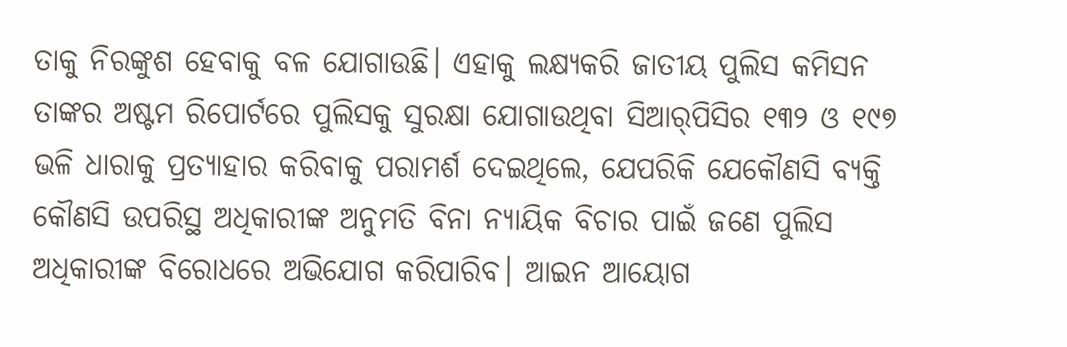ତାକୁ ନିରଙ୍କୁଶ ହେବାକୁ ବଳ ଯୋଗାଉଛି। ଏହାକୁ ଲକ୍ଷ୍ୟକରି ଜାତୀୟ ପୁଲିସ କମିସନ ତାଙ୍କର ଅଷ୍ଟମ ରିପୋର୍ଟରେ ପୁଲିସକୁ ସୁରକ୍ଷା ଯୋଗାଉଥିବା ସିଆର୍‌ପିସିର ୧୩୨ ଓ ୧୯୭ ଭଳି ଧାରାକୁ ପ୍ରତ୍ୟାହାର କରିବାକୁ ପରାମର୍ଶ ଦେଇଥିଲେ, ଯେପରିକି ଯେକୌଣସି ବ୍ୟକ୍ତି କୌଣସି ଉପରିସ୍ଥ ଅଧିକାରୀଙ୍କ ଅନୁମତି ବିନା ନ୍ୟାୟିକ ବିଚାର ପାଇଁ ଜଣେ ପୁଲିସ ଅଧିକାରୀଙ୍କ ବିରୋଧରେ ଅଭିଯୋଗ କରିପାରିବ। ଆଇନ ଆୟୋଗ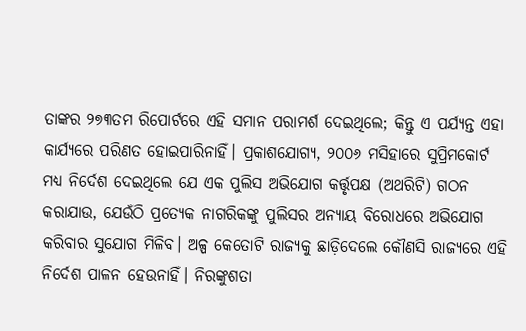ତାଙ୍କର ୨୭୩ତମ ରିପୋର୍ଟରେ ଏହି ସମାନ ପରାମର୍ଶ ଦେଇଥିଲେ; କିନ୍ତୁ ଏ ପର୍ଯ୍ୟନ୍ତ ଏହା କାର୍ଯ୍ୟରେ ପରିଣତ ହୋଇପାରିନାହିଁ। ପ୍ରକାଶଯୋଗ୍ୟ, ୨୦୦୬ ମସିହାରେ ସୁପ୍ରିମକୋର୍ଟ ମଧ୍ୟ ନିର୍ଦେଶ ଦେଇଥିଲେ ଯେ ଏକ ପୁଲିସ ଅଭିଯୋଗ କର୍ତ୍ତୃପକ୍ଷ (ଅଥରିଟି) ଗଠନ କରାଯାଉ, ଯେଉଁଠି ପ୍ରତ୍ୟେକ ନାଗରିକଙ୍କୁ ପୁଲିସର ଅନ୍ୟାୟ ବିରୋଧରେ ଅଭିଯୋଗ କରିବାର ସୁଯୋଗ ମିଳିବ। ଅଳ୍ପ କେତୋଟି ରାଜ୍ୟକୁ ଛାଡ଼ିଦେଲେ କୌଣସି ରାଜ୍ୟରେ ଏହି ନିର୍ଦେଶ ପାଳନ ହେଉନାହିଁ। ନିରଙ୍କୁଶତା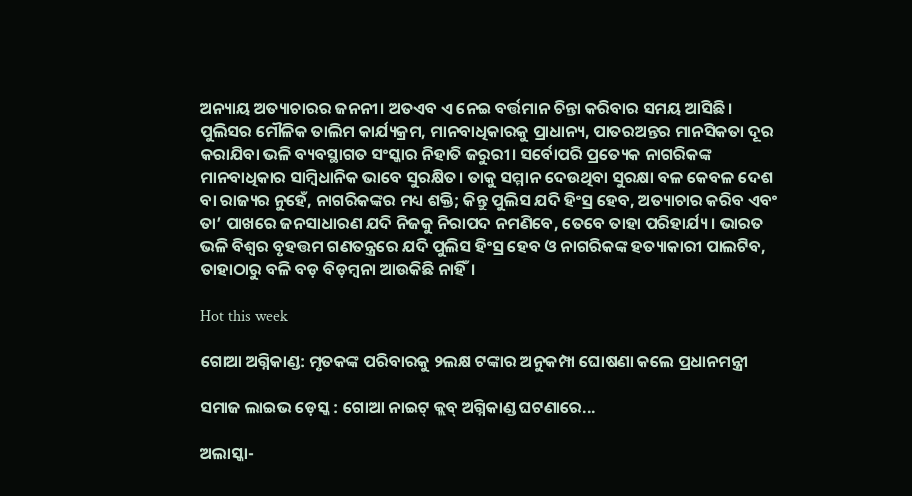ଅନ୍ୟାୟ ଅତ୍ୟାଚାରର ଜନନୀ। ଅତଏବ ଏ ନେଇ ବର୍ତ୍ତମାନ ଚିନ୍ତା କରିବାର ସମୟ ଆସିଛି। ପୁଲିସର ମୌଳିକ ତାଲିମ କାର୍ଯ୍ୟକ୍ରମ, ମାନବାଧିକାରକୁ ପ୍ରାଧାନ୍ୟ, ପାତରଅନ୍ତର ମାନସିକତା ଦୂର କରାଯିବା ଭଳି ବ୍ୟବସ୍ଥାଗତ ସଂସ୍କାର ନିହାତି ଜରୁରୀ। ସର୍ବୋପରି ପ୍ରତ୍ୟେକ ନାଗରିକଙ୍କ ମାନବାଧିକାର ସାମ୍ବିଧାନିକ ଭାବେ ସୁରକ୍ଷିତ। ତାକୁ ସମ୍ମାନ ଦେଉଥିବା ସୁରକ୍ଷା ବଳ କେବଳ ଦେଶ ବା ରାଜ୍ୟର ନୁହେଁ, ନାଗରିକଙ୍କର ମଧ୍ୟ ଶକ୍ତି; କିନ୍ତୁ ପୁଲିସ ଯଦି ହିଂସ୍ର ହେବ, ଅତ୍ୟାଚାର କରିବ ଏବଂ ତା’ ପାଖରେ ଜନସାଧାରଣ ଯଦି ନିଜକୁ ନିରାପଦ ନମଣିବେ, ତେବେ ତାହା ପରିହାର୍ଯ୍ୟ। ଭାରତ ଭଳି ବିଶ୍ବର ବୃହତ୍ତମ ଗଣତନ୍ତ୍ରରେ ଯଦି ପୁଲିସ ହିଂସ୍ର ହେବ ଓ ନାଗରିକଙ୍କ ହତ୍ୟାକାରୀ ପାଲଟିବ, ତାହାଠାରୁ ବଳି ବଡ଼ ବିଡ଼ମ୍ବନା ଆଉକିଛି ନାହିଁ।

Hot this week

ଗୋଆ ଅଗ୍ନିକାଣ୍ଡ: ମୃତକଙ୍କ ପରିବାରକୁ ୨ଲକ୍ଷ ଟଙ୍କାର ଅନୁକମ୍ପା ଘୋଷଣା କଲେ ପ୍ରଧାନମନ୍ତ୍ରୀ

ସମାଜ ଲାଇଭ ଡ଼େସ୍କ : ଗୋଆ ନାଇଟ୍ କ୍ଲବ୍ ଅଗ୍ନିକାଣ୍ଡ ଘଟଣାରେ...

ଅଲାସ୍କା-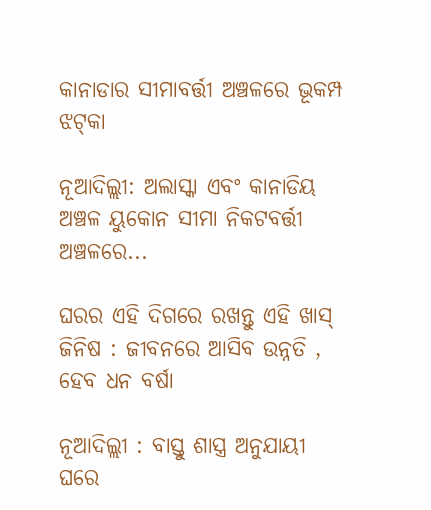କାନାଡାର ସୀମାବର୍ତ୍ତୀ ଅଞ୍ଚଳରେ ଭୂକମ୍ପ ଝଟ୍‌କା

ନୂଆଦିଲ୍ଲୀ: ଅଲାସ୍କା ଏବଂ କାନାଡିୟ ଅଞ୍ଚଳ ୟୁକୋନ ସୀମା ନିକଟବର୍ତ୍ତୀ ଅଞ୍ଚଳରେ...

ଘରର ଏହି ଦିଗରେ ରଖନ୍ତୁ ଏହି ଖାସ୍‌ ଜିନିଷ : ଜୀବନରେ ଆସିବ ଉନ୍ନତି , ହେବ ଧନ ବର୍ଷା

ନୂଆଦିଲ୍ଲୀ : ବାସ୍ତୁ ଶାସ୍ତ୍ର ଅନୁଯାୟୀ ଘରେ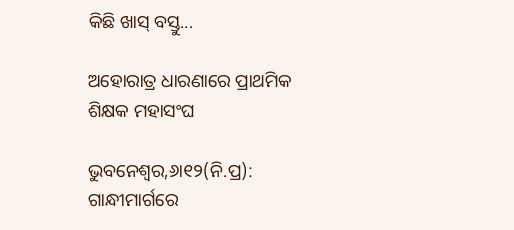କିଛି ଖାସ୍ ବସ୍ତୁ...

ଅହୋରାତ୍ର ଧାରଣାରେ ପ୍ରାଥମିକ ଶିକ୍ଷକ ମହାସଂଘ

ଭୁବନେଶ୍ୱର,୬ା୧୨(ନି.ପ୍ର): ଗାନ୍ଧୀମାର୍ଗରେ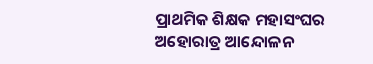ପ୍ରାଥମିକ ଶିକ୍ଷକ ମହାସଂଘର ଅହୋରାତ୍ର ଆନ୍ଦୋଳନ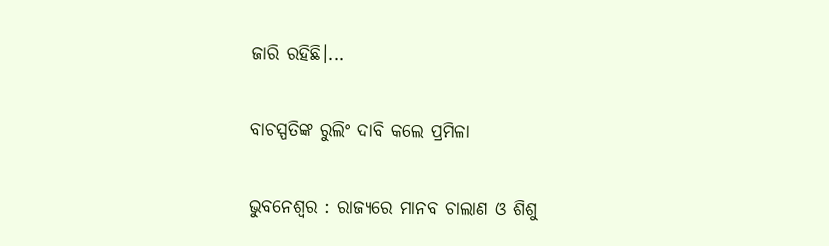ଜାରି ରହିଛି।...

ବାଚସ୍ପତିଙ୍କ ରୁଲିଂ ଦାବି କଲେ ପ୍ରମିଳା

ଭୁବନେଶ୍ୱର : ରାଜ୍ୟରେ ମାନବ ଚାଲାଣ ଓ ଶିଶୁ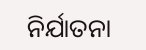ନିର୍ଯାତନା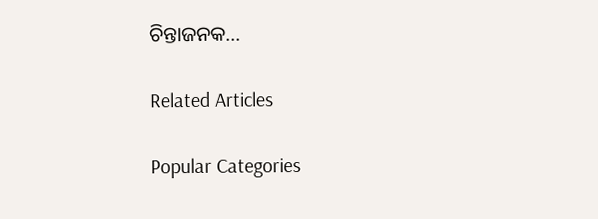ଚିନ୍ତାଜନକ...

Related Articles

Popular Categories